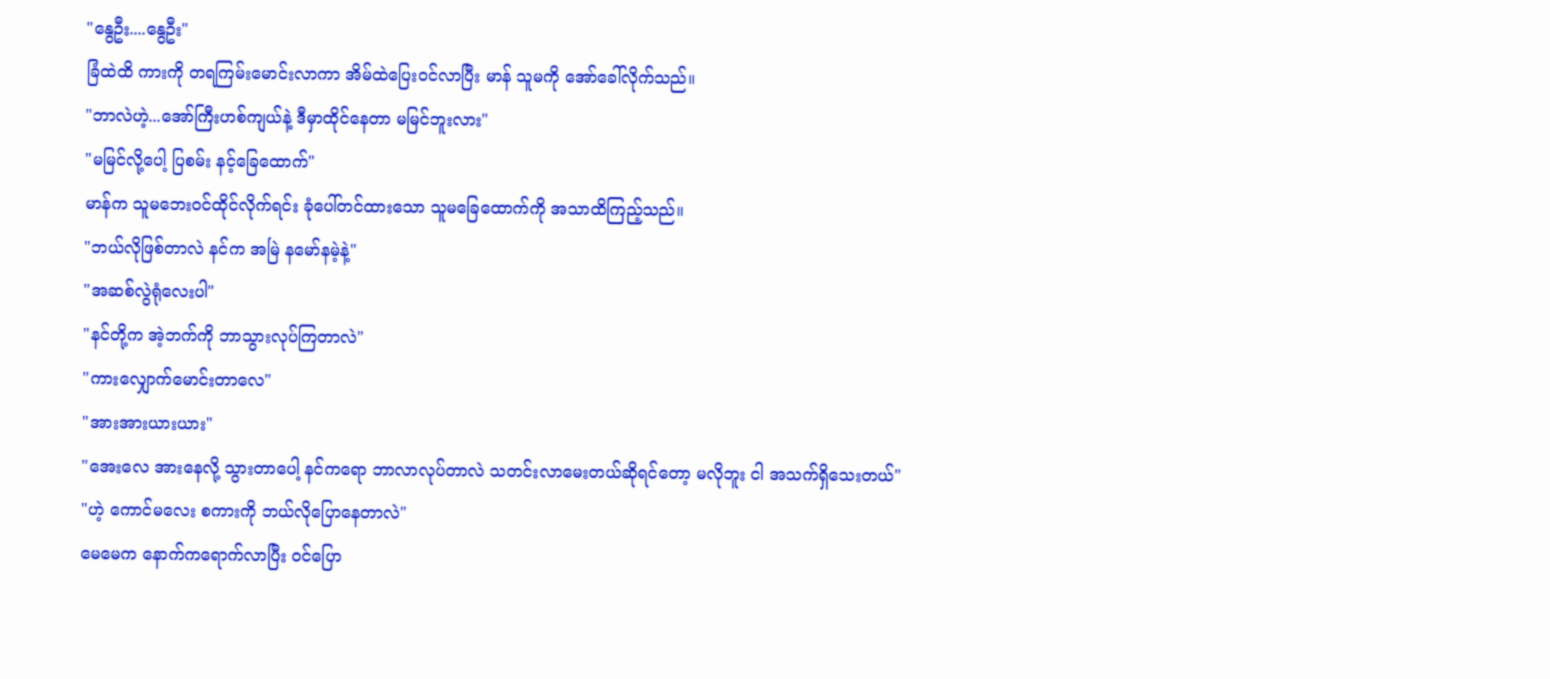"နွေဦး....နွေဦး"
ခြံထဲထိ ကားကို တရကြမ်းမောင်းလာကာ အိမ်ထဲပြေးဝင်လာပြီး မာန် သူမကို အော်ခေါ်လိုက်သည်။
"ဘာလဲဟဲ့...အော်ကြီးဟစ်ကျယ်နဲ့ ဒီမှာထိုင်နေတာ မမြင်ဘူးလား"
"မမြင်လို့ပေါ့ ပြစမ်း နင့်ခြေထောက်"
မာန်က သူမဘေးဝင်ထိုင်လိုက်ရင်း ခုံပေါ်တင်ထားသော သူမခြေထောက်ကို အသာထိကြည့်သည်။
"ဘယ်လိုဖြစ်တာလဲ နင်က အမြဲ နမော်နမဲ့နဲ့"
"အဆစ်လွဲရုံလေးပါ"
"နင်တို့က အဲ့ဘက်ကို ဘာသွားလုပ်ကြတာလဲ"
"ကားလျှောက်မောင်းတာလေ"
"အားအားယားယား"
"အေးလေ အားနေလို့ သွားတာပေါ့ နင်ကရော ဘာလာလုပ်တာလဲ သတင်းလာမေးတယ်ဆိုရင်တော့ မလိုဘူး ငါ အသက်ရှိသေးတယ်"
"ဟဲ့ ကောင်မလေး စကားကို ဘယ်လိုပြောနေတာလဲ"
မေမေက နောက်ကရောက်လာပြီး ဝင်ပြော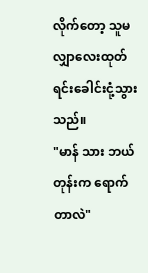လိုက်တော့ သူမ လျှာလေးထုတ်ရင်းခေါင်းငုံ့သွားသည်။
"မာန် သား ဘယ်တုန်းက ရောက်တာလဲ"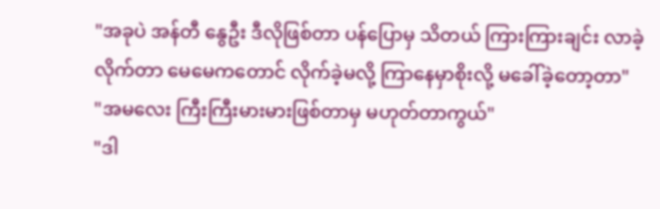"အခုပဲ အန်တီ နွေဦး ဒီလိုဖြစ်တာ ပန်ပြောမှ သိတယ် ကြားကြားချင်း လာခဲ့လိုက်တာ မေမေကတောင် လိုက်ခဲ့မလို့ ကြာနေမှာစိုးလို့ မခေါ်ခဲ့တော့တာ"
"အမလေး ကြီးကြီးမားမားဖြစ်တာမှ မဟုတ်တာကွယ်"
"ဒါ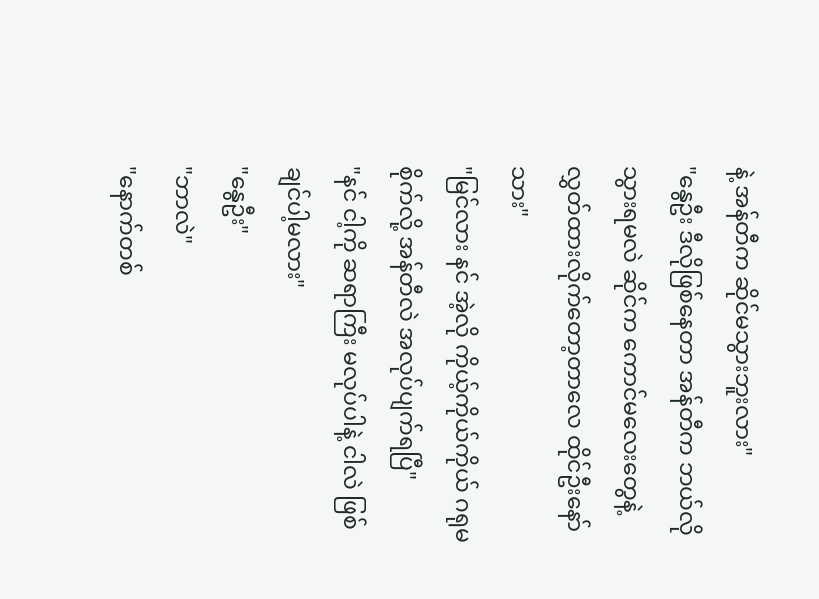နဲ့ အန်တီက ဆိုင်မသွားဘူးလား"
"နွေဦး ဒီလိုဖြစ်နေတာ အန်တီက ဘယ်လိုသွားရမလဲ ဆိုင်က ကောင်မလေးတွေနဲ့လွှတ်ထားလိုက်တော့တာလေ ထိုင်ဦးနော် သား"
"မြင်လား နင် အဲ့လို ကိုယ့်ကိုယ်ကိုယ် ဂရုမစိုက်လို့ အန်တီလဲ အလုပ်ပျက်ရပြီ"
"နင် ငါ့ကို ဆရာကြီး မလုပ်ပါနဲ့ ငါလဲ ဖြစ်ချင်ပါ့မလား"
"နွေဦး"
"ဘာလဲ"
"နောက်တစ်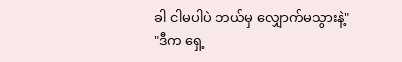ခါ ငါမပါပဲ ဘယ်မှ လျှောက်မသွားနဲ့"
"ဒီက ရှေ့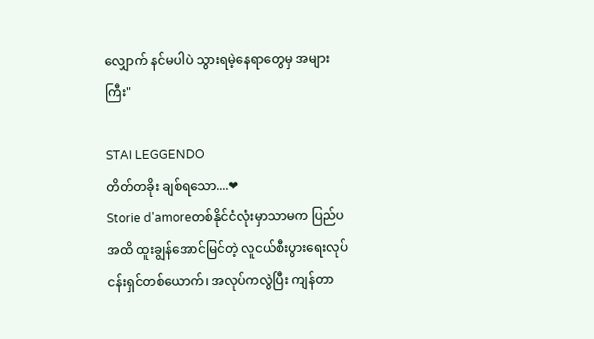လျှောက် နင်မပါပဲ သွားရမဲ့နေရာတွေမှ အများကြီး"

STAI LEGGENDO
တိတ်တခိုး ချစ်ရသော....❤
Storie d'amoreတစ်နိုင်ငံလုံးမှာသာမက ပြည်ပအထိ ထူးချွန်အောင်မြင်တဲ့ လူငယ်စီးပွားရေးလုပ်ငန်းရှင်တစ်ယောက်၊ အလုပ်ကလွဲပြီး ကျန်တာ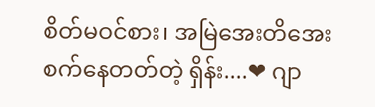စိတ်မဝင်စား၊ အမြဲအေးတိအေးစက်နေတတ်တဲ့ ရှိန်း....❤ ဂျာ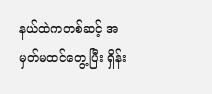နယ်ထဲကတစ်ဆင့် အမှတ်မထင်တွေ့ပြီး ရှိန်း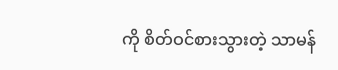ကို စိတ်ဝင်စားသွားတဲ့ သာမန်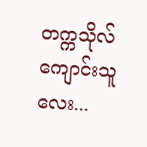တက္ကသိုလ်ကျောင်းသူလေး...